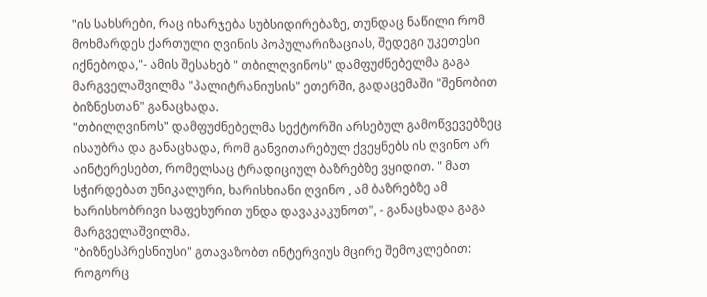"ის სახსრები, რაც იხარჯება სუბსიდირებაზე, თუნდაც ნაწილი რომ მოხმარდეს ქართული ღვინის პოპულარიზაციას, შედეგი უკეთესი იქნებოდა,"- ამის შესახებ " თბილღვინოს" დამფუძნებელმა გაგა მარგველაშვილმა "პალიტრანიუსის" ეთერში, გადაცემაში "შენობით ბიზნესთან" განაცხადა.
"თბილღვინოს" დამფუძნებელმა სექტორში არსებულ გამოწვევებზეც ისაუბრა და განაცხადა, რომ განვითარებულ ქვეყნებს ის ღვინო არ აინტერესებთ, რომელსაც ტრადიციულ ბაზრებზე ვყიდით. " მათ სჭირდებათ უნიკალური, ხარისხიანი ღვინო , ამ ბაზრებზე ამ ხარისხობრივი საფეხურით უნდა დავაკაკუნოთ", - განაცხადა გაგა მარგველაშვილმა.
"ბიზნესპრესნიუსი" გთავაზობთ ინტერვიუს მცირე შემოკლებით:
როგორც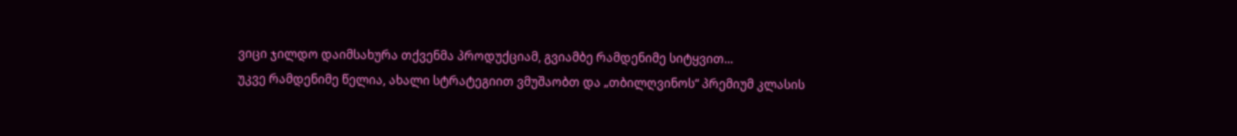ვიცი ჯილდო დაიმსახურა თქვენმა პროდუქციამ, გვიამბე რამდენიმე სიტყვით...
უკვე რამდენიმე წელია, ახალი სტრატეგიით ვმუშაობთ და „თბილღვინოს“ პრემიუმ კლასის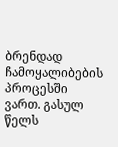ბრენდად ჩამოყალიბების პროცესში ვართ. გასულ წელს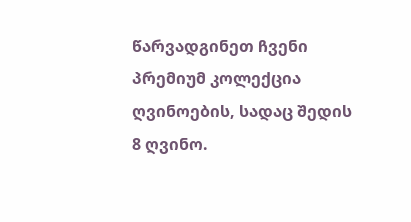წარვადგინეთ ჩვენი პრემიუმ კოლექცია ღვინოების, სადაც შედის 8 ღვინო.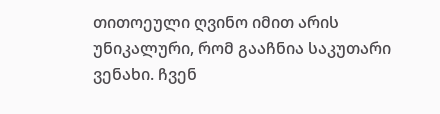თითოეული ღვინო იმით არის უნიკალური, რომ გააჩნია საკუთარი ვენახი. ჩვენ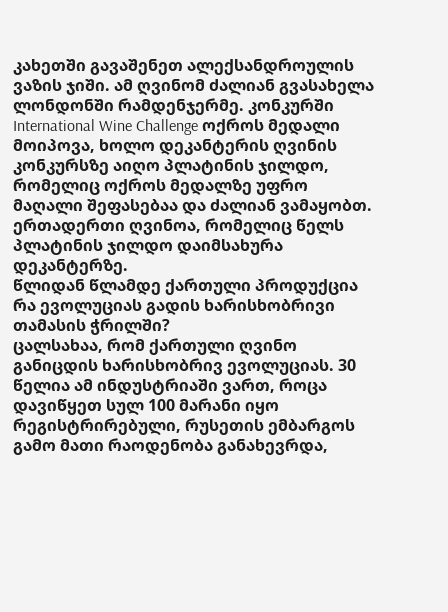კახეთში გავაშენეთ ალექსანდროულის ვაზის ჯიში. ამ ღვინომ ძალიან გვასახელა ლონდონში რამდენჯერმე. კონკურში International Wine Challenge ოქროს მედალი მოიპოვა, ხოლო დეკანტერის ღვინის კონკურსზე აიღო პლატინის ჯილდო, რომელიც ოქროს მედალზე უფრო მაღალი შეფასებაა და ძალიან ვამაყობთ. ერთადერთი ღვინოა, რომელიც წელს პლატინის ჯილდო დაიმსახურა დეკანტერზე.
წლიდან წლამდე ქართული პროდუქცია რა ევოლუციას გადის ხარისხობრივი თამასის ჭრილში?
ცალსახაა, რომ ქართული ღვინო განიცდის ხარისხობრივ ევოლუციას. 30 წელია ამ ინდუსტრიაში ვართ, როცა დავიწყეთ სულ 100 მარანი იყო რეგისტრირებული, რუსეთის ემბარგოს გამო მათი რაოდენობა განახევრდა,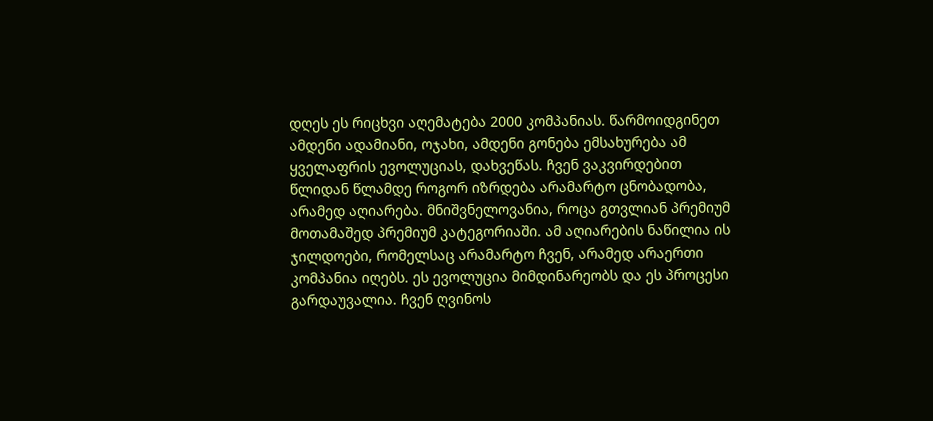დღეს ეს რიცხვი აღემატება 2000 კომპანიას. წარმოიდგინეთ ამდენი ადამიანი, ოჯახი, ამდენი გონება ემსახურება ამ ყველაფრის ევოლუციას, დახვეწას. ჩვენ ვაკვირდებით წლიდან წლამდე როგორ იზრდება არამარტო ცნობადობა, არამედ აღიარება. მნიშვნელოვანია, როცა გთვლიან პრემიუმ მოთამაშედ პრემიუმ კატეგორიაში. ამ აღიარების ნაწილია ის ჯილდოები, რომელსაც არამარტო ჩვენ, არამედ არაერთი კომპანია იღებს. ეს ევოლუცია მიმდინარეობს და ეს პროცესი გარდაუვალია. ჩვენ ღვინოს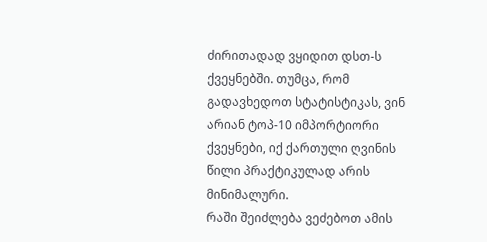ძირითადად ვყიდით დსთ-ს ქვეყნებში. თუმცა, რომ გადავხედოთ სტატისტიკას, ვინ არიან ტოპ-10 იმპორტიორი ქვეყნები, იქ ქართული ღვინის წილი პრაქტიკულად არის მინიმალური.
რაში შეიძლება ვეძებოთ ამის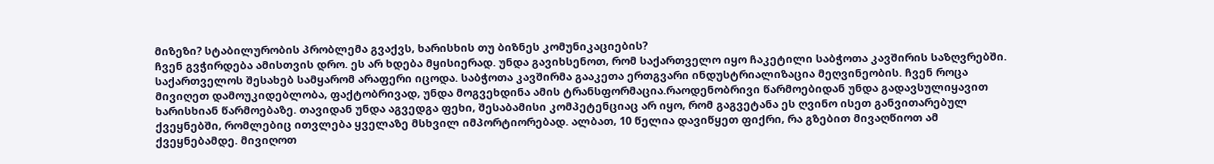მიზეზი? სტაბილურობის პრობლემა გვაქვს, ხარისხის თუ ბიზნეს კომუნიკაციების?
ჩვენ გვჭირდება ამისთვის დრო. ეს არ ხდება მყისიერად. უნდა გავიხსენოთ, რომ საქართველო იყო ჩაკეტილი საბჭოთა კავშირის საზღვრებში. საქართველოს შესახებ სამყარომ არაფერი იცოდა. საბჭოთა კავშირმა გააკეთა ერთგვარი ინდუსტრიალიზაცია მეღვინეობის. ჩვენ როცა მივიღეთ დამოუკიდებლობა, ფაქტობრივად, უნდა მოგვეხდინა ამის ტრანსფორმაცია.რაოდენობრივი წარმოებიდან უნდა გადავსულიყავით ხარისხიან წარმოებაზე. თავიდან უნდა აგვედგა ფეხი, შესაბამისი კომპეტენციაც არ იყო, რომ გაგვეტანა ეს ღვინო ისეთ განვითარებულ ქვეყნებში, რომლებიც ითვლება ყველაზე მსხვილ იმპორტიორებად. ალბათ, 10 წელია დავიწყეთ ფიქრი, რა გზებით მივაღწიოთ ამ ქვეყნებამდე. მივიღოთ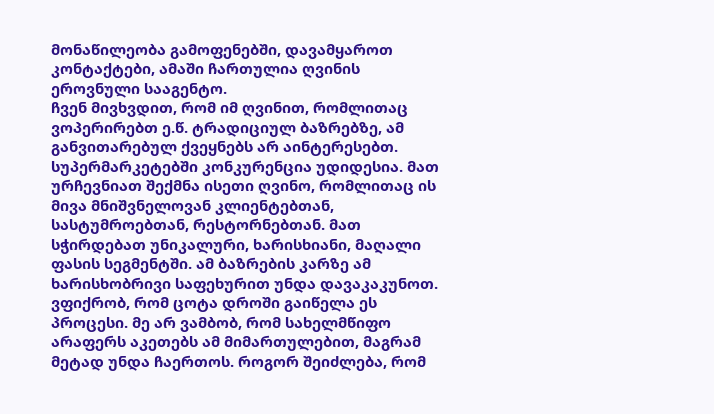მონაწილეობა გამოფენებში, დავამყაროთ კონტაქტები, ამაში ჩართულია ღვინის ეროვნული სააგენტო.
ჩვენ მივხვდით, რომ იმ ღვინით, რომლითაც ვოპერირებთ ე.წ. ტრადიციულ ბაზრებზე, ამ განვითარებულ ქვეყნებს არ აინტერესებთ. სუპერმარკეტებში კონკურენცია უდიდესია. მათ ურჩევნიათ შექმნა ისეთი ღვინო, რომლითაც ის მივა მნიშვნელოვან კლიენტებთან, სასტუმროებთან, რესტორნებთან. მათ სჭირდებათ უნიკალური, ხარისხიანი, მაღალი ფასის სეგმენტში. ამ ბაზრების კარზე ამ ხარისხობრივი საფეხურით უნდა დავაკაკუნოთ.
ვფიქრობ, რომ ცოტა დროში გაიწელა ეს პროცესი. მე არ ვამბობ, რომ სახელმწიფო არაფერს აკეთებს ამ მიმართულებით, მაგრამ მეტად უნდა ჩაერთოს. როგორ შეიძლება, რომ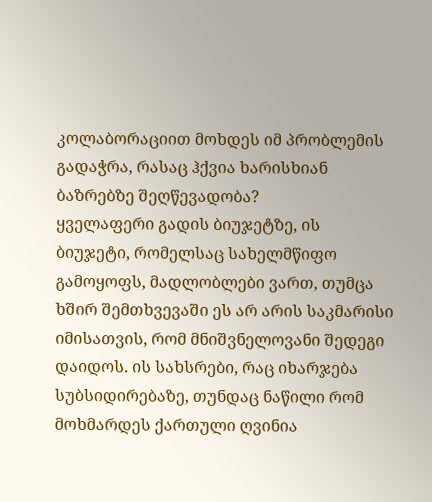კოლაბორაციით მოხდეს იმ პრობლემის გადაჭრა, რასაც ჰქვია ხარისხიან ბაზრებზე შეღწევადობა?
ყველაფერი გადის ბიუჯეტზე, ის ბიუჯეტი, რომელსაც სახელმწიფო გამოყოფს, მადლობლები ვართ, თუმცა ხშირ შემთხვევაში ეს არ არის საკმარისი იმისათვის, რომ მნიშვნელოვანი შედეგი დაიდოს. ის სახსრები, რაც იხარჯება სუბსიდირებაზე, თუნდაც ნაწილი რომ მოხმარდეს ქართული ღვინია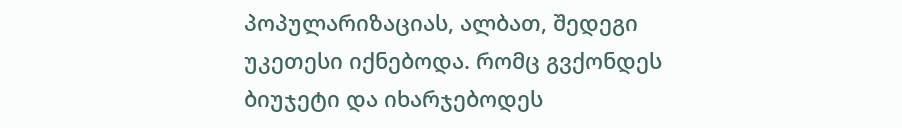პოპულარიზაციას, ალბათ, შედეგი უკეთესი იქნებოდა. რომც გვქონდეს ბიუჯეტი და იხარჯებოდეს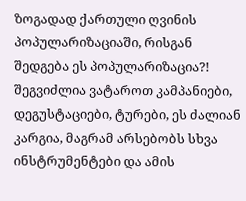ზოგადად ქართული ღვინის პოპულარიზაციაში, რისგან შედგება ეს პოპულარიზაცია?! შეგვიძლია ვატაროთ კამპანიები, დეგუსტაციები, ტურები, ეს ძალიან კარგია, მაგრამ არსებობს სხვა ინსტრუმენტები და ამის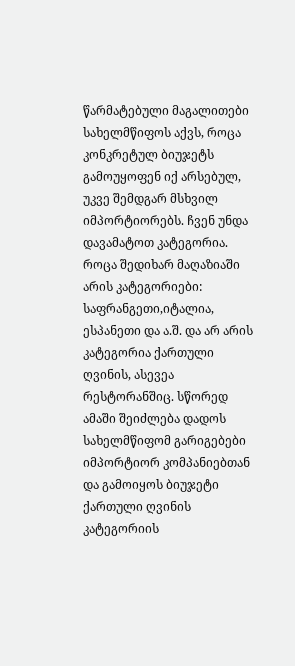წარმატებული მაგალითები სახელმწიფოს აქვს, როცა კონკრეტულ ბიუჯეტს გამოუყოფენ იქ არსებულ, უკვე შემდგარ მსხვილ იმპორტიორებს. ჩვენ უნდა დავამატოთ კატეგორია. როცა შედიხარ მაღაზიაში არის კატეგორიები: საფრანგეთი,იტალია, ესპანეთი და ა.შ. და არ არის კატეგორია ქართული ღვინის, ასევეა რესტორანშიც. სწორედ ამაში შეიძლება დადოს სახელმწიფომ გარიგებები იმპორტიორ კომპანიებთან და გამოიყოს ბიუჯეტი ქართული ღვინის კატეგორიის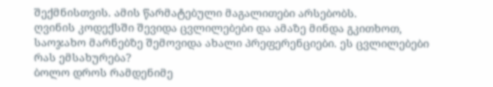შექმნისთვის. ამის წარმატებული მაგალითები არსებობს.
ღვინის კოდექსში შევიდა ცვლილებები და ამაზე მინდა გკითხოთ, საოჯახო მარნებზე შემოვიდა ახალი პრეფერენციები. ეს ცვლილებები რას ემსახურება?
ბოლო დროს რამდენიმე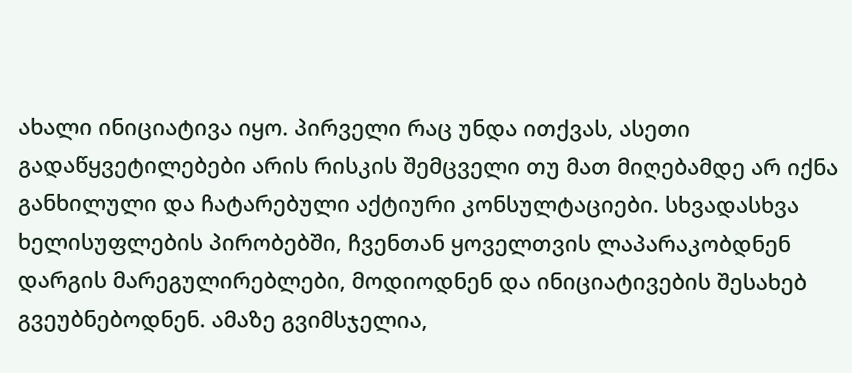ახალი ინიციატივა იყო. პირველი რაც უნდა ითქვას, ასეთი გადაწყვეტილებები არის რისკის შემცველი თუ მათ მიღებამდე არ იქნა განხილული და ჩატარებული აქტიური კონსულტაციები. სხვადასხვა ხელისუფლების პირობებში, ჩვენთან ყოველთვის ლაპარაკობდნენ დარგის მარეგულირებლები, მოდიოდნენ და ინიციატივების შესახებ გვეუბნებოდნენ. ამაზე გვიმსჯელია,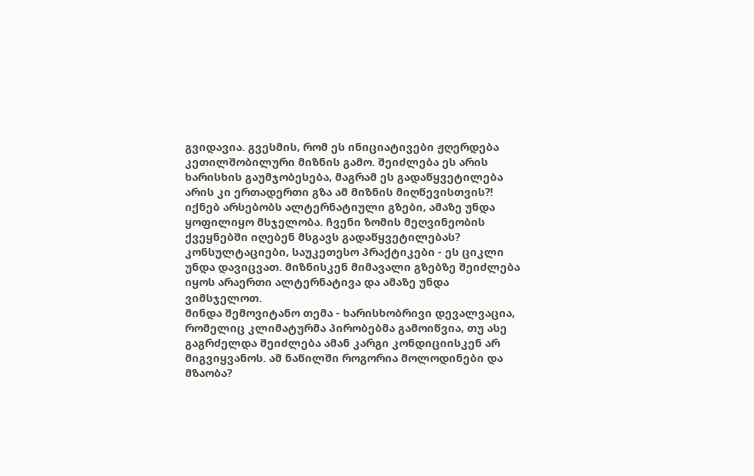გვიდავია. გვესმის, რომ ეს ინიციატივები ჟღერდება კეთილშობილური მიზნის გამო. შეიძლება ეს არის ხარისხის გაუმჯობესება, მაგრამ ეს გადაწყვეტილება არის კი ერთადერთი გზა ამ მიზნის მიღწევისთვის?! იქნებ არსებობს ალტერნატიული გზები, ამაზე უნდა ყოფილიყო მსჯელობა. ჩვენი ზომის მეღვინეობის ქვეყნებში იღებენ მსგავს გადაწყვეტილებას? კონსულტაციები, საუკეთესო პრაქტიკები - ეს ციკლი უნდა დავიცვათ. მიზნისკენ მიმავალი გზებზე შეიძლება იყოს არაერთი ალტერნატივა და ამაზე უნდა ვიმსჯელოთ.
მინდა შემოვიტანო თემა - ხარისხობრივი დევალვაცია, რომელიც კლიმატურმა პირობებმა გამოიწვია, თუ ასე გაგრძელდა შეიძლება ამან კარგი კონდიციისკენ არ მიგვიყვანოს. ამ ნაწილში როგორია მოლოდინები და მზაობა?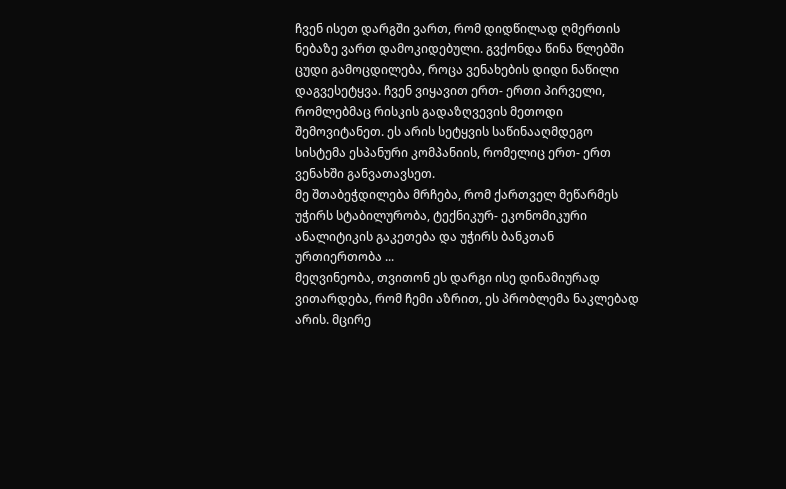ჩვენ ისეთ დარგში ვართ, რომ დიდწილად ღმერთის ნებაზე ვართ დამოკიდებული. გვქონდა წინა წლებში ცუდი გამოცდილება, როცა ვენახების დიდი ნაწილი დაგვესეტყვა. ჩვენ ვიყავით ერთ- ერთი პირველი, რომლებმაც რისკის გადაზღვევის მეთოდი შემოვიტანეთ. ეს არის სეტყვის საწინააღმდეგო სისტემა ესპანური კომპანიის, რომელიც ერთ- ერთ ვენახში განვათავსეთ.
მე შთაბეჭდილება მრჩება, რომ ქართველ მეწარმეს უჭირს სტაბილურობა, ტექნიკურ- ეკონომიკური ანალიტიკის გაკეთება და უჭირს ბანკთან ურთიერთობა ...
მეღვინეობა, თვითონ ეს დარგი ისე დინამიურად ვითარდება, რომ ჩემი აზრით, ეს პრობლემა ნაკლებად არის. მცირე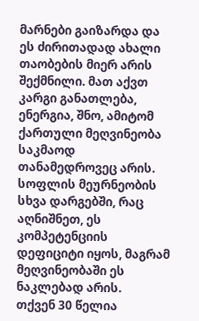მარნები გაიზარდა და ეს ძირითადად ახალი თაობების მიერ არის შექმნილი. მათ აქვთ კარგი განათლება, ენერგია, შნო, ამიტომ ქართული მეღვინეობა საკმაოდ თანამედროვეც არის. სოფლის მეურნეობის სხვა დარგებში, რაც აღნიშნეთ, ეს კომპეტენციის დეფიციტი იყოს, მაგრამ მეღვინეობაში ეს ნაკლებად არის.
თქვენ 30 წელია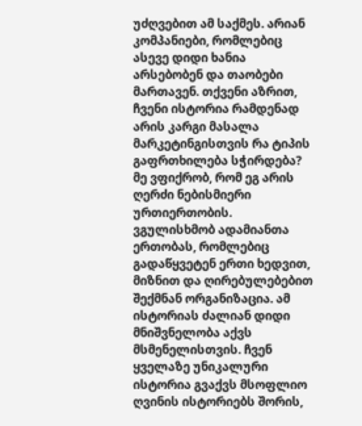უძღვებით ამ საქმეს. არიან კომპანიები, რომლებიც ასევე დიდი ხანია არსებობენ და თაობები მართავენ. თქვენი აზრით, ჩვენი ისტორია რამდენად არის კარგი მასალა მარკეტინგისთვის რა ტიპის გაფრთხილება სჭირდება?
მე ვფიქრობ, რომ ეგ არის ღერძი ნებისმიერი ურთიერთობის. ვგულისხმობ ადამიანთა ერთობას, რომლებიც გადაწყვეტენ ერთი ხედვით, მიზნით და ღირებულებებით შექმნან ორგანიზაცია. ამ ისტორიას ძალიან დიდი მნიშვნელობა აქვს მსმენელისთვის. ჩვენ ყველაზე უნიკალური ისტორია გვაქვს მსოფლიო ღვინის ისტორიებს შორის,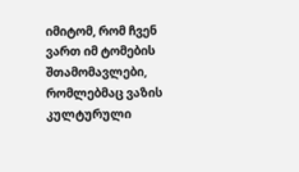იმიტომ, რომ ჩვენ ვართ იმ ტომების შთამომავლები, რომლებმაც ვაზის კულტურული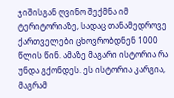ჯიშისგან ღვინო შექმნა იმ ტერიტორიაზე, სადაც თანამედროვე ქართველები ცხოვრობდნენ 1000 წლის წინ. ამაზე მაგარი ისტორია რა უნდა გქონდეს. ეს ისტორია კარგია, მაგრამ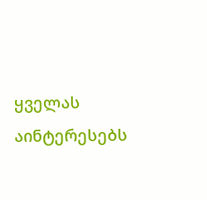ყველას აინტერესებს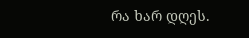რა ხარ დღეს.